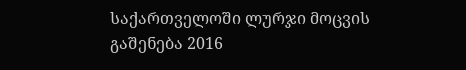საქართველოში ლურჯი მოცვის გაშენება 2016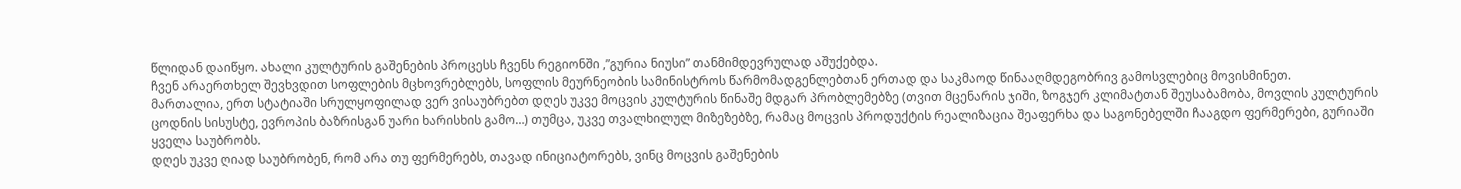წლიდან დაიწყო. ახალი კულტურის გაშენების პროცესს ჩვენს რეგიონში ,”გურია ნიუსი” თანმიმდევრულად აშუქებდა.
ჩვენ არაერთხელ შევხვდით სოფლების მცხოვრებლებს, სოფლის მეურნეობის სამინისტროს წარმომადგენლებთან ერთად და საკმაოდ წინააღმდეგობრივ გამოსვლებიც მოვისმინეთ.
მართალია, ერთ სტატიაში სრულყოფილად ვერ ვისაუბრებთ დღეს უკვე მოცვის კულტურის წინაშე მდგარ პრობლემებზე (თვით მცენარის ჯიში, ზოგჯერ კლიმატთან შეუსაბამობა, მოვლის კულტურის ცოდნის სისუსტე, ევროპის ბაზრისგან უარი ხარისხის გამო…) თუმცა, უკვე თვალხილულ მიზეზებზე, რამაც მოცვის პროდუქტის რეალიზაცია შეაფერხა და საგონებელში ჩააგდო ფერმერები, გურიაში ყველა საუბრობს.
დღეს უკვე ღიად საუბრობენ, რომ არა თუ ფერმერებს, თავად ინიციატორებს, ვინც მოცვის გაშენების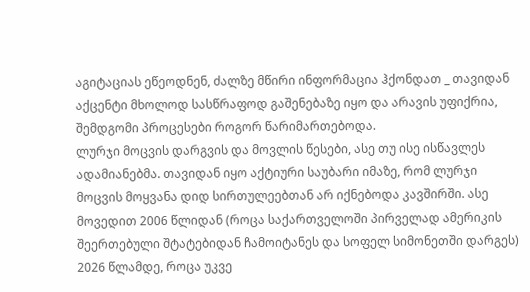აგიტაციას ეწეოდნენ, ძალზე მწირი ინფორმაცია ჰქონდათ _ თავიდან აქცენტი მხოლოდ სასწრაფოდ გაშენებაზე იყო და არავის უფიქრია, შემდგომი პროცესები როგორ წარიმართებოდა.
ლურჯი მოცვის დარგვის და მოვლის წესები, ასე თუ ისე ისწავლეს ადამიანებმა. თავიდან იყო აქტიური საუბარი იმაზე, რომ ლურჯი მოცვის მოყვანა დიდ სირთულეებთან არ იქნებოდა კავშირში. ასე მოვედით 2006 წლიდან (როცა საქართველოში პირველად ამერიკის შეერთებული შტატებიდან ჩამოიტანეს და სოფელ სიმონეთში დარგეს) 2026 წლამდე, როცა უკვე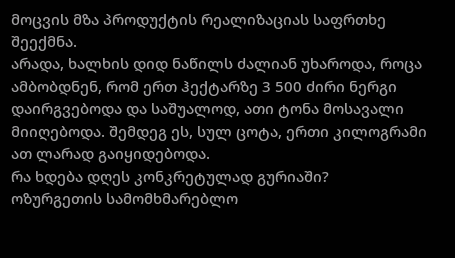მოცვის მზა პროდუქტის რეალიზაციას საფრთხე შეექმნა.
არადა, ხალხის დიდ ნაწილს ძალიან უხაროდა, როცა ამბობდნენ, რომ ერთ ჰექტარზე 3 500 ძირი ნერგი დაირგვებოდა და საშუალოდ, ათი ტონა მოსავალი მიიღებოდა. შემდეგ ეს, სულ ცოტა, ერთი კილოგრამი ათ ლარად გაიყიდებოდა.
რა ხდება დღეს კონკრეტულად გურიაში?
ოზურგეთის სამომხმარებლო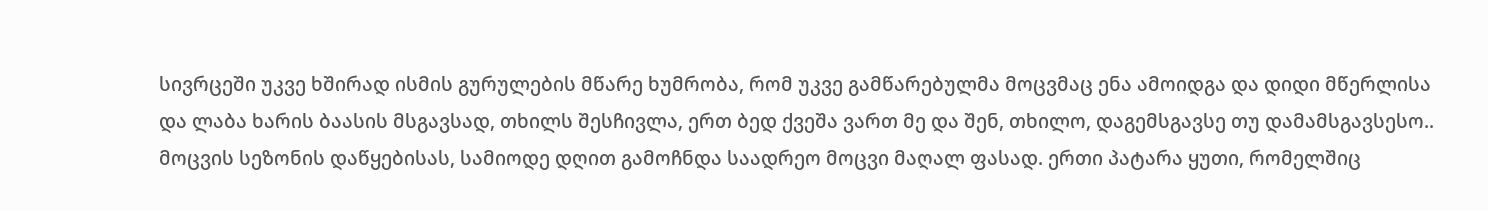სივრცეში უკვე ხშირად ისმის გურულების მწარე ხუმრობა, რომ უკვე გამწარებულმა მოცვმაც ენა ამოიდგა და დიდი მწერლისა და ლაბა ხარის ბაასის მსგავსად, თხილს შესჩივლა, ერთ ბედ ქვეშა ვართ მე და შენ, თხილო, დაგემსგავსე თუ დამამსგავსესო..
მოცვის სეზონის დაწყებისას, სამიოდე დღით გამოჩნდა საადრეო მოცვი მაღალ ფასად. ერთი პატარა ყუთი, რომელშიც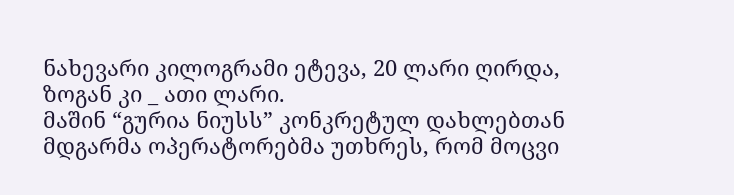ნახევარი კილოგრამი ეტევა, 20 ლარი ღირდა, ზოგან კი _ ათი ლარი.
მაშინ “გურია ნიუსს” კონკრეტულ დახლებთან მდგარმა ოპერატორებმა უთხრეს, რომ მოცვი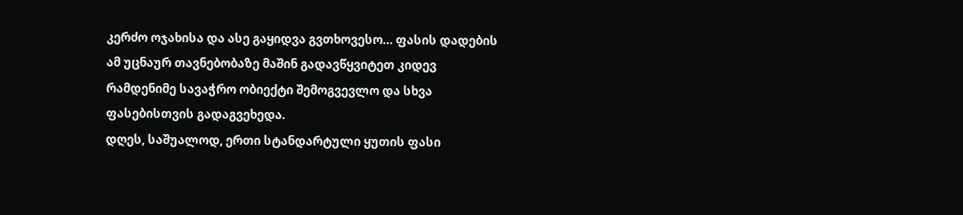კერძო ოჯახისა და ასე გაყიდვა გვთხოვესო… ფასის დადების ამ უცნაურ თავნებობაზე მაშინ გადავწყვიტეთ კიდევ რამდენიმე სავაჭრო ობიექტი შემოგვევლო და სხვა ფასებისთვის გადაგვეხედა.
დღეს, საშუალოდ, ერთი სტანდარტული ყუთის ფასი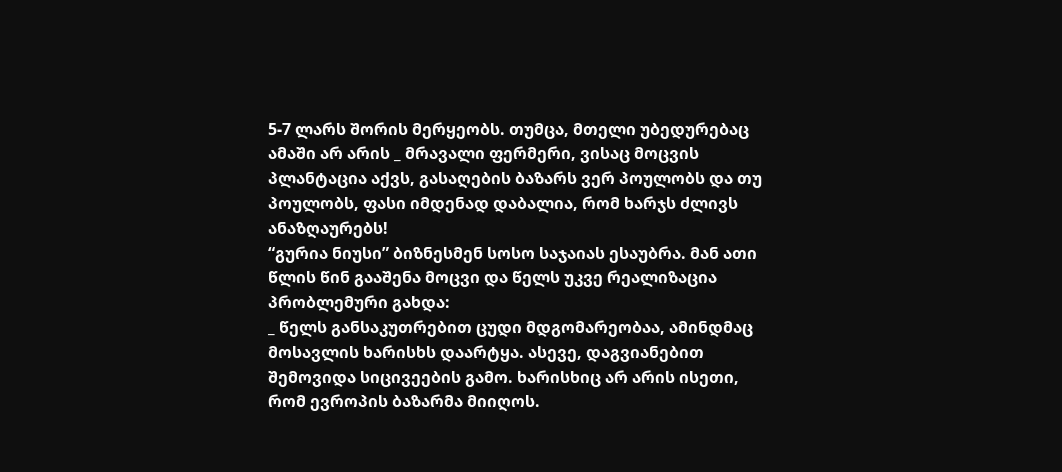5-7 ლარს შორის მერყეობს. თუმცა, მთელი უბედურებაც ამაში არ არის _ მრავალი ფერმერი, ვისაც მოცვის პლანტაცია აქვს, გასაღების ბაზარს ვერ პოულობს და თუ პოულობს, ფასი იმდენად დაბალია, რომ ხარჯს ძლივს ანაზღაურებს!
“გურია ნიუსი” ბიზნესმენ სოსო საჯაიას ესაუბრა. მან ათი წლის წინ გააშენა მოცვი და წელს უკვე რეალიზაცია პრობლემური გახდა:
_ წელს განსაკუთრებით ცუდი მდგომარეობაა, ამინდმაც მოსავლის ხარისხს დაარტყა. ასევე, დაგვიანებით შემოვიდა სიცივეების გამო. ხარისხიც არ არის ისეთი, რომ ევროპის ბაზარმა მიიღოს.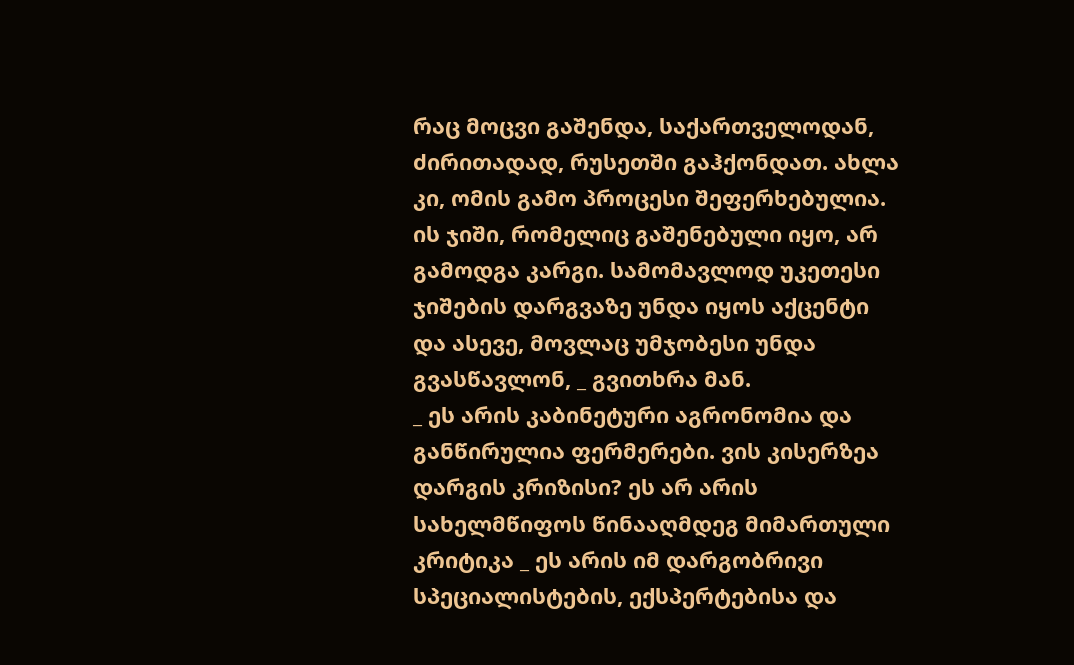რაც მოცვი გაშენდა, საქართველოდან, ძირითადად, რუსეთში გაჰქონდათ. ახლა კი, ომის გამო პროცესი შეფერხებულია. ის ჯიში, რომელიც გაშენებული იყო, არ გამოდგა კარგი. სამომავლოდ უკეთესი ჯიშების დარგვაზე უნდა იყოს აქცენტი და ასევე, მოვლაც უმჯობესი უნდა გვასწავლონ, _ გვითხრა მან.
_ ეს არის კაბინეტური აგრონომია და განწირულია ფერმერები. ვის კისერზეა დარგის კრიზისი? ეს არ არის სახელმწიფოს წინააღმდეგ მიმართული კრიტიკა _ ეს არის იმ დარგობრივი სპეციალისტების, ექსპერტებისა და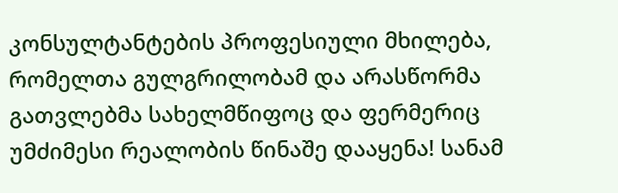კონსულტანტების პროფესიული მხილება, რომელთა გულგრილობამ და არასწორმა გათვლებმა სახელმწიფოც და ფერმერიც უმძიმესი რეალობის წინაშე დააყენა! სანამ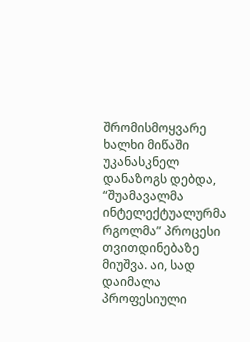შრომისმოყვარე ხალხი მიწაში უკანასკნელ დანაზოგს დებდა, “შუამავალმა ინტელექტუალურმა რგოლმა” პროცესი თვითდინებაზე მიუშვა. აი, სად დაიმალა პროფესიული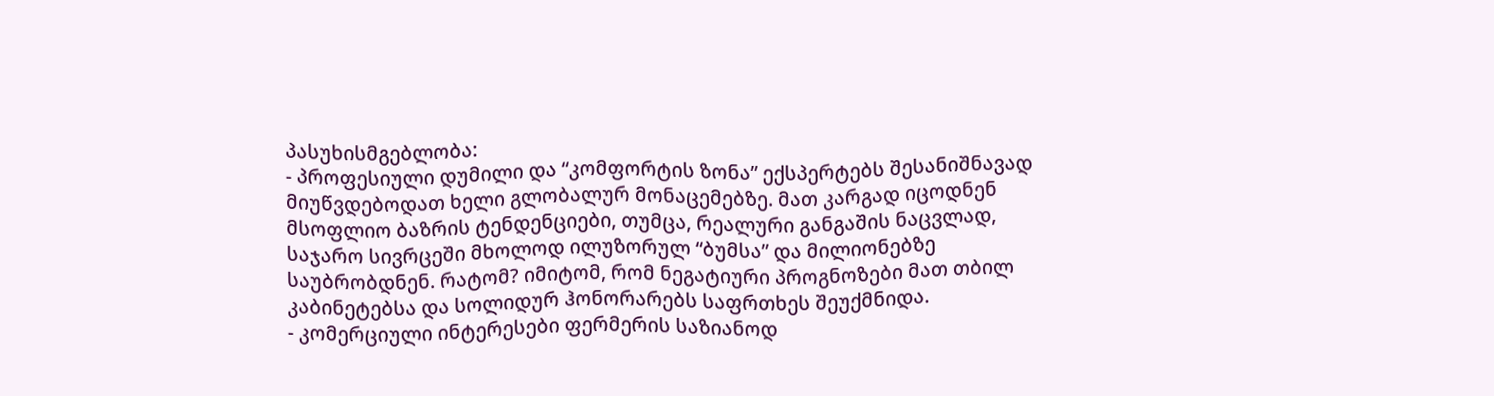პასუხისმგებლობა:
- პროფესიული დუმილი და “კომფორტის ზონა” ექსპერტებს შესანიშნავად მიუწვდებოდათ ხელი გლობალურ მონაცემებზე. მათ კარგად იცოდნენ მსოფლიო ბაზრის ტენდენციები, თუმცა, რეალური განგაშის ნაცვლად, საჯარო სივრცეში მხოლოდ ილუზორულ “ბუმსა” და მილიონებზე საუბრობდნენ. რატომ? იმიტომ, რომ ნეგატიური პროგნოზები მათ თბილ კაბინეტებსა და სოლიდურ ჰონორარებს საფრთხეს შეუქმნიდა.
- კომერციული ინტერესები ფერმერის საზიანოდ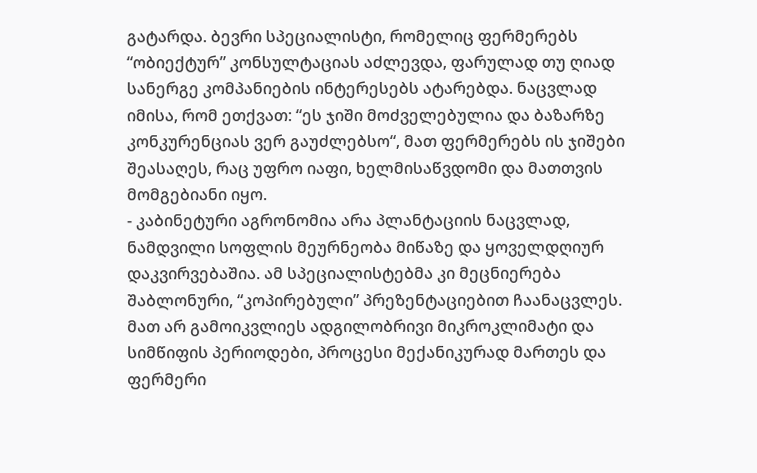გატარდა. ბევრი სპეციალისტი, რომელიც ფერმერებს “ობიექტურ” კონსულტაციას აძლევდა, ფარულად თუ ღიად სანერგე კომპანიების ინტერესებს ატარებდა. ნაცვლად იმისა, რომ ეთქვათ: “ეს ჯიში მოძველებულია და ბაზარზე კონკურენციას ვერ გაუძლებსო“, მათ ფერმერებს ის ჯიშები შეასაღეს, რაც უფრო იაფი, ხელმისაწვდომი და მათთვის მომგებიანი იყო.
- კაბინეტური აგრონომია არა პლანტაციის ნაცვლად, ნამდვილი სოფლის მეურნეობა მიწაზე და ყოველდღიურ დაკვირვებაშია. ამ სპეციალისტებმა კი მეცნიერება შაბლონური, “კოპირებული” პრეზენტაციებით ჩაანაცვლეს. მათ არ გამოიკვლიეს ადგილობრივი მიკროკლიმატი და სიმწიფის პერიოდები, პროცესი მექანიკურად მართეს და ფერმერი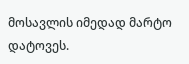მოსავლის იმედად მარტო დატოვეს.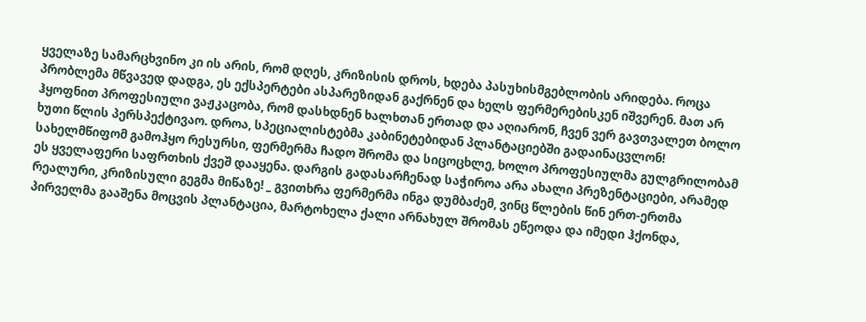ყველაზე სამარცხვინო კი ის არის, რომ დღეს, კრიზისის დროს, ხდება პასუხისმგებლობის არიდება. როცა პრობლემა მწვავედ დადგა, ეს ექსპერტები ასპარეზიდან გაქრნენ და ხელს ფერმერებისკენ იშვერენ. მათ არ ჰყოფნით პროფესიული ვაჟკაცობა, რომ დასხდნენ ხალხთან ერთად და აღიარონ, ჩვენ ვერ გავთვალეთ ბოლო ხუთი წლის პერსპექტივაო. დროა, სპეციალისტებმა კაბინეტებიდან პლანტაციებში გადაინაცვლონ! სახელმწიფომ გამოჰყო რესურსი, ფერმერმა ჩადო შრომა და სიცოცხლე, ხოლო პროფესიულმა გულგრილობამ ეს ყველაფერი საფრთხის ქვეშ დააყენა. დარგის გადასარჩენად საჭიროა არა ახალი პრეზენტაციები, არამედ რეალური, კრიზისული გეგმა მიწაზე! _ გვითხრა ფერმერმა ინგა დუმბაძემ, ვინც წლების წინ ერთ-ერთმა პირველმა გააშენა მოცვის პლანტაცია, მარტოხელა ქალი არნახულ შრომას ეწეოდა და იმედი ჰქონდა,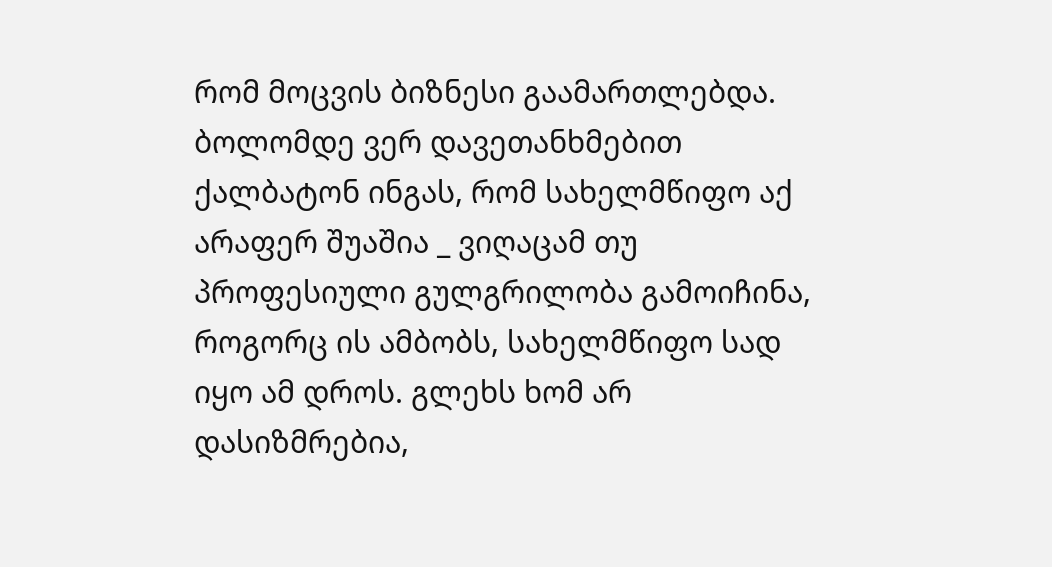რომ მოცვის ბიზნესი გაამართლებდა.
ბოლომდე ვერ დავეთანხმებით ქალბატონ ინგას, რომ სახელმწიფო აქ არაფერ შუაშია _ ვიღაცამ თუ პროფესიული გულგრილობა გამოიჩინა, როგორც ის ამბობს, სახელმწიფო სად იყო ამ დროს. გლეხს ხომ არ დასიზმრებია,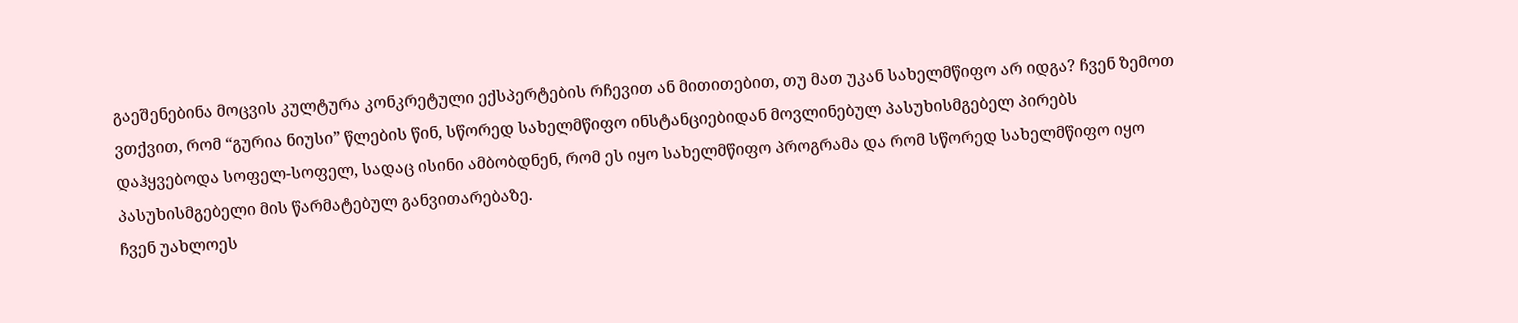გაეშენებინა მოცვის კულტურა კონკრეტული ექსპერტების რჩევით ან მითითებით, თუ მათ უკან სახელმწიფო არ იდგა? ჩვენ ზემოთ ვთქვით, რომ “გურია ნიუსი” წლების წინ, სწორედ სახელმწიფო ინსტანციებიდან მოვლინებულ პასუხისმგებელ პირებს დაჰყვებოდა სოფელ-სოფელ, სადაც ისინი ამბობდნენ, რომ ეს იყო სახელმწიფო პროგრამა და რომ სწორედ სახელმწიფო იყო პასუხისმგებელი მის წარმატებულ განვითარებაზე.
ჩვენ უახლოეს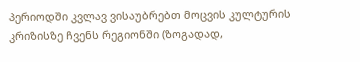პერიოდში კვლავ ვისაუბრებთ მოცვის კულტურის კრიზისზე ჩვენს რეგიონში (ზოგადად,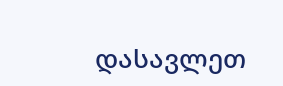დასავლეთ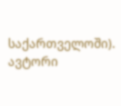საქართველოში).
ავტორი